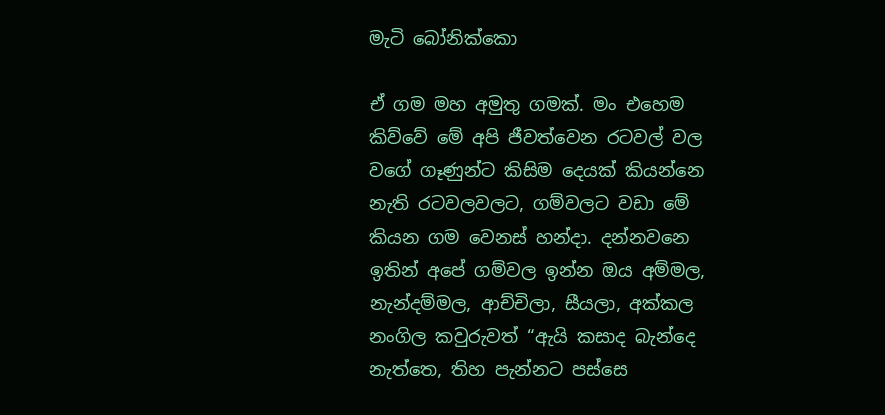මැටි බෝනික්කො

ඒ ගම මහ අමුතු ගමක්. මං එහෙම කිව්වේ මේ අපි ජීවත්වෙන රටවල් වල වගේ ගෑණුන්ට කිසිම දෙයක් කියන්නෙ නැති රටවලවලට, ගම්වලට වඩා මේ කියන ගම වෙනස් හන්දා. දන්නවනෙ ඉතින් අපේ ගම්වල ඉන්න ඔය අම්මල, නැන්දම්මල, ආච්චිලා, සීයලා, අක්කල නංගිල කවුරුවත් “ඇයි කසාද බැන්දෙ නැත්තෙ, තිහ පැන්නට පස්සෙ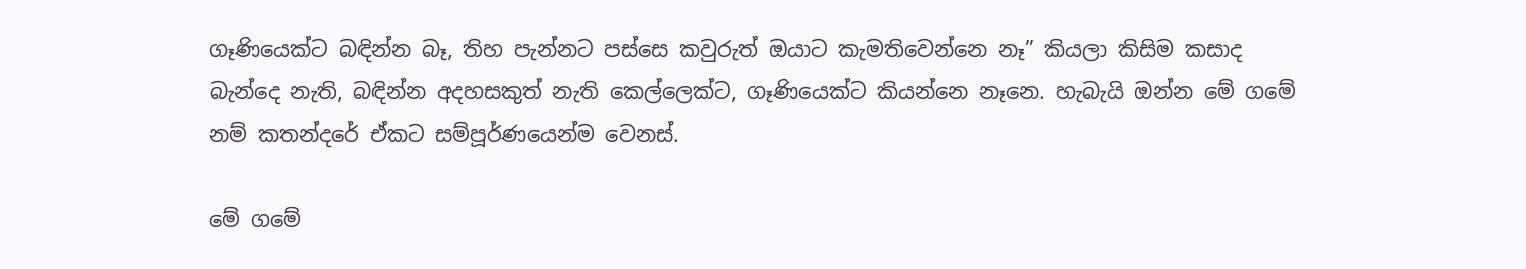ගෑණියෙක්ට බඳින්න බෑ, තිහ පැන්නට පස්සෙ කවුරුත් ඔයාට කැමතිවෙන්නෙ නෑ” කියලා කිසිම කසාද බැන්දෙ නැති, බඳින්න අදහසකුත් නැති කෙල්ලෙක්ට, ගෑණියෙක්ට කියන්නෙ නෑනෙ. හැබැයි ඔන්න මේ ගමේ නම් කතන්දරේ ඒකට සම්පූර්ණයෙන්ම වෙනස්.

මේ ගමේ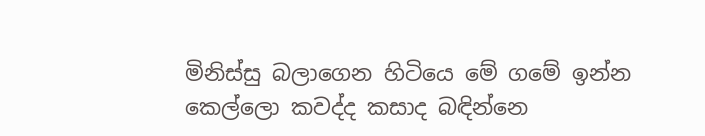මිනිස්සු බලාගෙන හිටියෙ මේ ගමේ ඉන්න කෙල්ලො කවද්ද කසාද බඳින්නෙ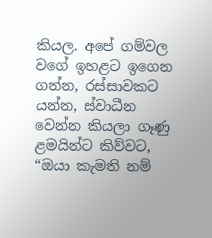කියල. අපේ ගම්වල වගේ ඉහළට ඉගෙන ගන්න, රස්සාවකට යන්න, ස්වාධීන වෙන්න කියලා ගෑණු ළමයින්ට කිව්වට, “ඔයා කැමති නම්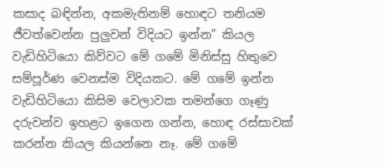කසාද බඳින්න, අකමැතිනම් හොඳට තනියම ජීවත්වෙන්න පුලුවන් විදියට ඉන්න” කියල වැඩිහිටියො කිව්වට මේ ගමේ මිනිස්සු හිතුවෙ සම්පූර්ණ වෙනස්ම විදියකට. මේ ගමේ ඉන්න වැඩිහිටියො කිසිම වෙලාවක තමන්ගෙ ගෑණු දරුවන්ව ඉහළට ඉගෙන ගන්න, හොඳ රස්සාවක් කරන්න කියල කියන්නෙ නෑ. මේ ගමේ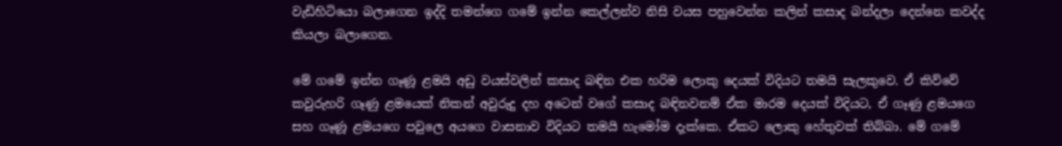වැඩිහිටියො බලාගෙන ඉද්දි තමන්ගෙ ගමේ ඉන්න කෙල්ලන්ව නිසි වයස පහුවෙන්න කලින් කසාද බන්දලා දෙන්නෙ කවද්ද කියලා බලාගෙන.

මේ ගමේ ඉන්න ගෑණූ ළමයි අඩු වයස්වලින් කසාද බඳින එක හරිම ලොකු දෙයක් විදියට තමයි සැලකුවෙ. ඒ කිව්වේ කවුරුහරි ගෑණු ළමයෙක් නිකන් අවුරුදු දහ අටෙන් වගේ කසාද බඳිනවනම් ඒක මාරම දෙයක් විදියට, ඒ ගෑණු ළමයගෙ සහ ගෑණූ ළමයගෙ පවුලෙ අයගෙ වාසනාව විදියට තමයි හැමෝම දැක්කෙ. ඒකට ලොකු හේතුවක් තිබ්බා. මේ ගමේ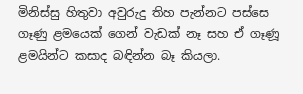මිනිස්සු හිතුවා අවුරුදු තිහ පැන්නට පස්සෙ ගෑණු ළමයෙක් ගෙන් වැඩක් නෑ සහ ඒ ගෑණූ ළමයින්ට කසාද බඳින්න බෑ කියලා.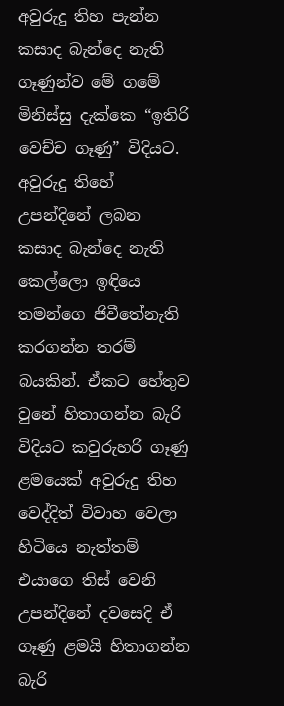අවුරුදු තිහ පැන්න කසාද බැන්දෙ නැති ගෑණුන්ව මේ ගමේ මිනිස්සු දැක්කෙ “ඉතිරි වෙච්ච ගෑණු” විදියට. අවුරුදු තිහේ උපන්දිනේ ලබන කසාද බැන්දෙ නැති කෙල්ලො ඉඳියෙ තමන්ගෙ ජිවීතේනැති කරගන්න තරම් බයකින්. ඒකට හේතුව වුනේ හිතාගන්න බැරි විදියට කවුරුහරි ගෑණු ළමයෙක් අවුරුදු තිහ වෙද්දිත් විවාහ වෙලා හිටියෙ නැත්තම් එයාගෙ තිස් වෙනි උපන්දිනේ දවසෙදි ඒ ගෑණු ළමයි හිතාගන්න බැරි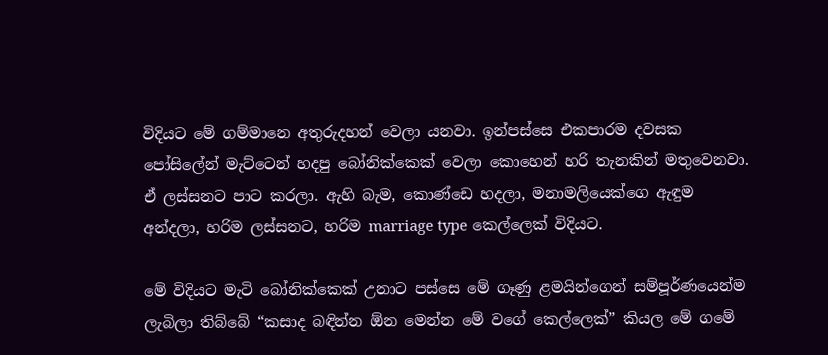විදියට මේ ගම්මානෙ අතුරුදහන් වෙලා යනවා. ඉන්පස්සෙ එකපාරම දවසක පෝසිලේන් මැට්ටෙන් හදපු බෝනික්කෙක් වෙලා කොහෙන් හරි තැනකින් මතුවෙනවා. ඒ ලස්සනට පාට කරලා. ඇහි බැම, කොණ්ඩෙ හදලා, මනාමලියෙක්ගෙ ඇඳුම අන්දලා, හරිම ලස්සනට, හරිම marriage type කෙල්ලෙක් විදියට.

මේ විදියට මැටි බෝනික්කෙක් උනාට පස්සෙ මේ ගෑණු ළමයින්ගෙන් සම්පූර්ණයෙන්ම ලැබිලා තිබ්බේ “කසාද බඳින්න ඕන මෙන්න මේ වගේ කෙල්ලෙක්” කියල මේ ගමේ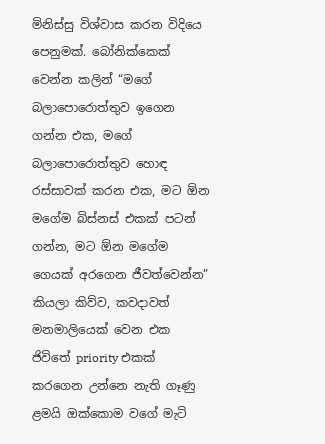මිනිස්සු විශ්වාස කරන විදියෙ පෙනුමක්. බෝනික්කෙක් වෙන්න කලින් “මගේ බලාපොරොත්තුව ඉගෙන ගන්න එක, මගේ බලාපොරොත්තුව හොඳ රස්සාවක් කරන එක, මට ඕන මගේම බිස්නස් එකක් පටන් ගන්න, මට ඕන මගේම ගෙයක් අරගෙන ජීවත්වෙන්න” කියලා කිව්ව, කවදාවත් මනමාලියෙක් වෙන එක ජිවිතේ priority එකක් කරගෙන උන්නෙ නැති ගෑණු ළමයි ඔක්කොම වගේ මැටි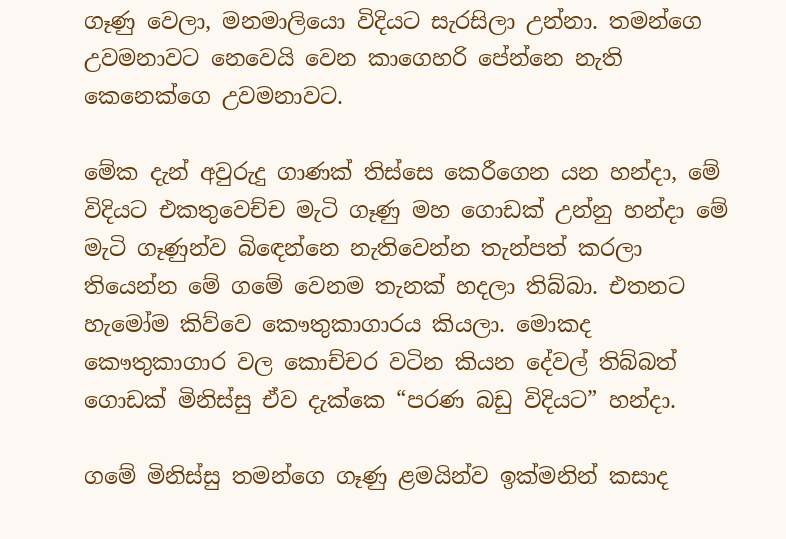ගෑණු වෙලා, මනමාලියො විදියට සැරසිලා උන්නා. තමන්ගෙ උවමනාවට නෙවෙයි වෙන කාගෙහරි පේන්නෙ නැති කෙනෙක්ගෙ උවමනාවට.

මේක දැන් අවුරුදු ගාණක් තිස්සෙ කෙරීගෙන යන හන්දා, මේ විදියට එකතුවෙච්ච මැටි ගෑණු මහ ගොඩක් උන්නු හන්දා මේ මැටි ගෑණුන්ව බිඳෙන්නෙ නැතිවෙන්න තැන්පත් කරලා තියෙන්න මේ ගමේ වෙනම තැනක් හදලා තිබ්බා. එතනට හැමෝම කිව්වෙ කෞතුකාගාරය කියලා. මොකද කෞතුකාගාර වල කොච්චර වටින කියන දේවල් තිබ්බත් ගොඩක් මිනිස්සු ඒව දැක්කෙ “පරණ බඩු විදියට” හන්දා.

ගමේ මිනිස්සු තමන්ගෙ ගෑණු ළමයින්ව ඉක්මනින් කසාද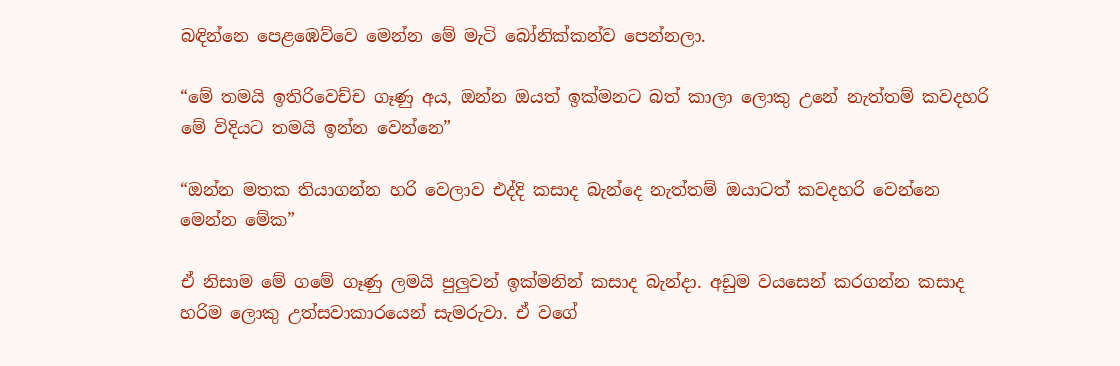බඳින්නෙ පෙළඹෙව්වෙ මෙන්න මේ මැටි බෝනික්කන්ව පෙන්නලා.

“මේ තමයි ඉතිරිවෙච්ච ගෑණු අය, ඔන්න ඔයත් ඉක්මනට බත් කාලා ලොකු උනේ නැත්තම් කවදහරි මේ විදියට තමයි ඉන්න වෙන්නෙ”

“ඔන්න මතක තියාගන්න හරි වෙලාව එද්දි කසාද බැන්දෙ නැත්තම් ඔයාටත් කවදහරි වෙන්නෙ මෙන්න මේක”

ඒ නිසාම මේ ගමේ ගෑණු ලමයි පුලුවන් ඉක්මනින් කසාද බැන්දා. අඩුම වයසෙන් කරගන්න කසාද හරිම ලොකු උත්සවාකාරයෙන් සැමරුවා. ඒ වගේ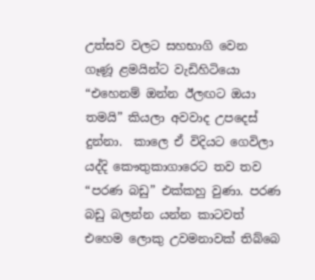උත්සව වලට සහභාගි වෙන ගෑණූ ළමයින්ට වැඩිහිටියො “එහෙනම් ඔන්න ඊලඟට ඔයා තමයි” කියලා අවවාද උපදෙස් දුන්නා.  කාලෙ ඒ විදියට ගෙවිලා යද්දි කෞතුකාගාරෙට තව තව “පරණ බඩු” එක්කහු වුණා. පරණ බඩු බලන්න යන්න කාටවත් එහෙම ලොකු උවමනාවක් තිබ්බෙ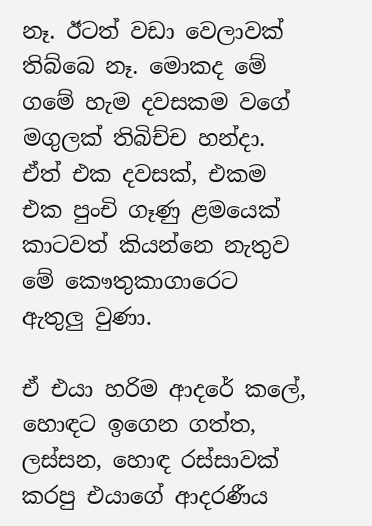නෑ. ඊටත් වඩා වෙලාවක් තිබ්බෙ නෑ. මොකද මේ ගමේ හැම දවසකම වගේ මගුලක් තිබිච්ච හන්දා. ඒත් එක දවසක්, එකම එක පුංචි ගෑණු ළමයෙක් කාටවත් කියන්නෙ නැතුව මේ කෞතුකාගාරෙට ඇතුලු වුණා.

ඒ එයා හරිම ආදරේ කලේ, හොඳට ඉගෙන ගත්ත, ලස්සන, හොඳ රස්සාවක් කරපු එයාගේ ආදරණීය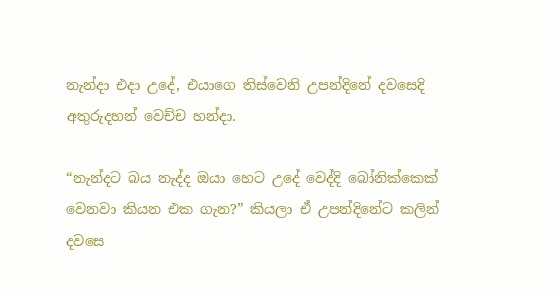නැන්දා එදා උදේ, එයාගෙ තිස්වෙනි උපන්දිනේ දවසෙදි අතුරුදහන් වෙච්ච හන්දා.

“නැන්දට බය නැද්ද ඔයා හෙට උදේ වෙද්දි බෝනික්කෙක් වෙනවා කියන එක ගැන?” කියලා ඒ උපන්දිනේට කලින් දවසෙ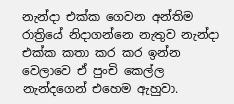නැන්දා එක්ක ගෙවන අන්තිම රාත්‍රියේ නිදාගන්නෙ නැතුව නැන්දා එක්ක කතා කර කර ඉන්න වෙලාවෙ ඒ පුංචි කෙල්ල නැන්දගෙන් එහෙම ඇහුවා.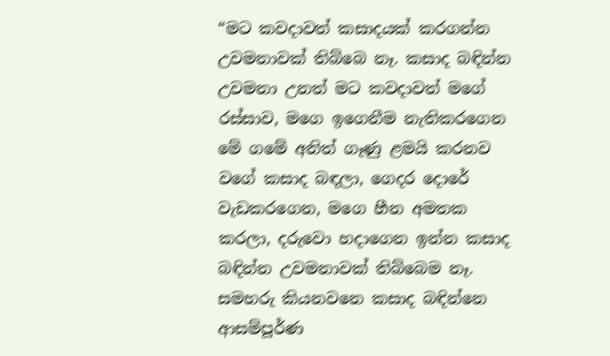“මට කවදාවත් කසාදයක් කරගන්න උවමනාවක් තිබ්බෙ නෑ. කසාද බඳින්න උවමනා උනත් මට කවදාවත් මගේ රස්සාව, මගෙ ඉගෙනීම නැතිකරගෙන මේ ගමේ අනිත් ගෑණු ළමයි කරනව වගේ කසාද බඳලා, ගෙදර දොරේ වැඩකරගෙන, මගෙ හීන අමතක කරලා, දරුවො හදාගෙන ඉන්න කසාද බඳින්න උවමනාවක් තිබ්බෙම නෑ. සමහරු කියනවනෙ කසාද බඳින්නෙ ආසම්පූර්ණ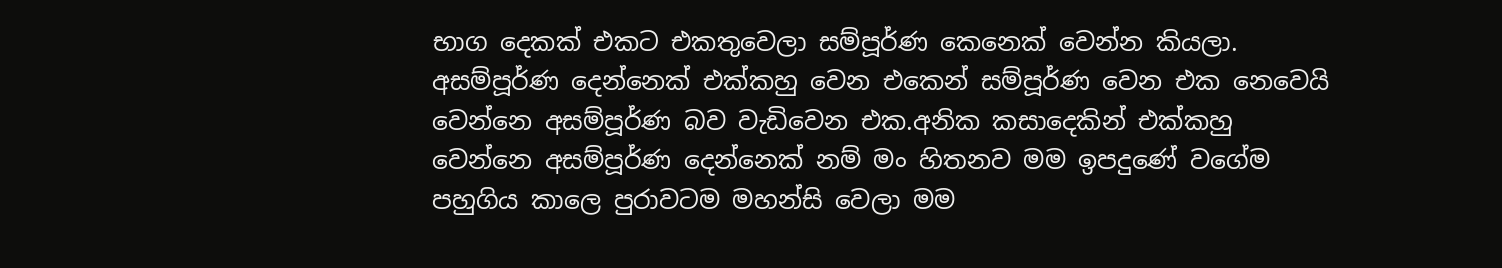භාග දෙකක් එකට එකතුවෙලා සම්පූර්ණ කෙනෙක් වෙන්න කියලා. අසම්පූර්ණ දෙන්නෙක් එක්කහු වෙන එකෙන් සම්පූර්ණ වෙන එක නෙවෙයි වෙන්නෙ අසම්පූර්ණ බව වැඩිවෙන එක.අනික කසාදෙකින් එක්කහු වෙන්නෙ අසම්පූර්ණ දෙන්නෙක් නම් මං හිතනව මම ඉපදුණේ වගේම පහුගිය කාලෙ පුරාවටම මහන්සි වෙලා මම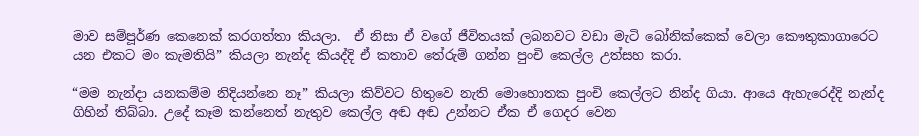මාව සම්පූර්ණ කෙනෙක් කරගත්තා කියලා.  ඒ නිසා ඒ වගේ ජීවිතයක් ලබනවට වඩා මැටි බෝනික්කෙක් වෙලා කෞතුකාගාරෙට යන එකට මං කැමතියි” කියලා නැන්ද කියද්දි ඒ කතාව තේරුම් ගන්න පුංචි කෙල්ල උත්සහ කරා.

“මම නැන්දා යනකම්ම නිදියන්නෙ නෑ” කියලා කිව්වට හිතුවෙ නැති මොහොතක පුංචි කෙල්ලට නින්ද ගියා. ආයෙ ඇහැරෙද්දි නැන්ද ගිහින් තිබ්බා. උදේ කෑම කන්නෙත් නැතුව කෙල්ල අඬ අඬ උන්නට ඒක ඒ ගෙදර වෙන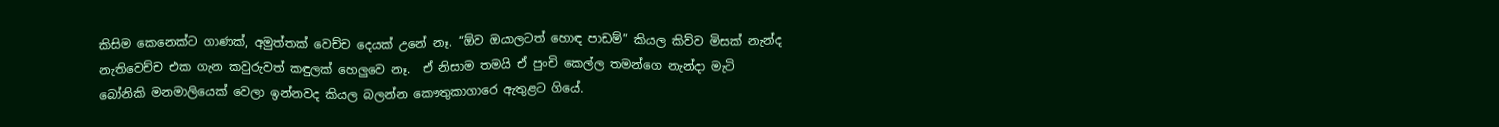කිසිම කෙනෙක්ට ගාණක්, අමුත්තක් වෙච්ච දෙයක් උනේ නෑ. “ඕව ඔයාලටත් හොඳ පාඩම්” කියල කිව්ව මිසක් නැන්ද නැතිවෙච්ච එක ගැන කවුරුවත් කඳුලක් හෙලුවෙ නෑ.  ඒ නිසාම තමයි ඒ පුංචි කෙල්ල තමන්ගෙ නැන්දා මැටි බෝනිකි මනමාලියෙක් වෙලා ඉන්නවද කියල බලන්න කෞතුකාගාරෙ ඇතුළට ගියේ.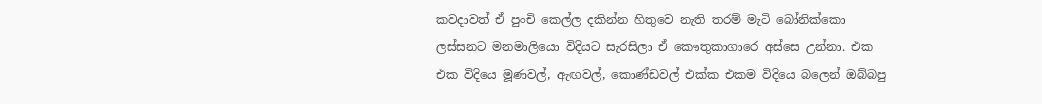කවදාවත් ඒ පුංචි කෙල්ල දකින්න හිතුවෙ නැති තරම් මැටි බෝනික්කො ලස්සනට මනමාලියො විදියට සැරසිලා ඒ කෞතුකාගාරෙ අස්සෙ උන්නා. එක එක විදියෙ මූණවල්, ඇඟවල්, කොණ්ඩවල් එක්ක එකම විදියෙ බලෙන් ඔබ්බපු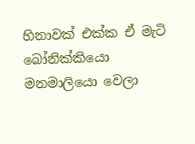හිනාවක් එක්ක ඒ මැටි බෝනික්කියො මනමාලියො වෙලා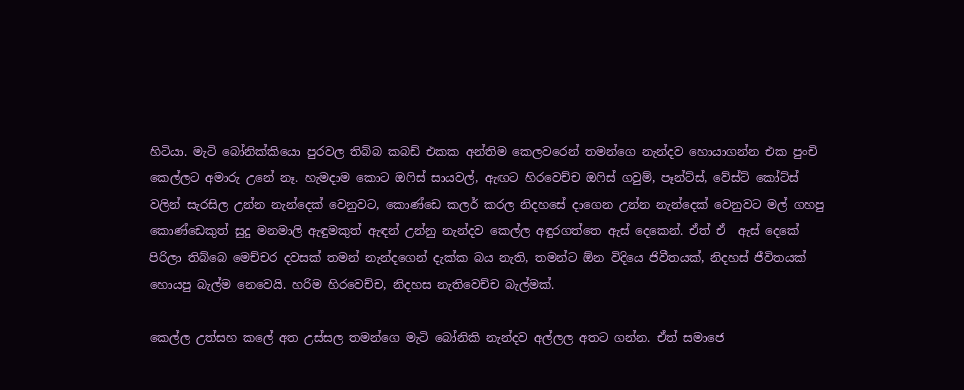හිටියා. මැටි බෝනික්කියො පුරවල තිබ්බ කබඩ් එකක අන්තිම කෙලවරෙන් තමන්ගෙ නැන්දව හොයාගන්න එක පුංචි කෙල්ලට අමාරු උනේ නෑ. හැමදාම කොට ඔෆිස් සායවල්, ඇඟට හිරවෙච්ච ඔෆිස් ගවුම්, පෑන්ට්ස්, වේස්ට් කෝට්ස් වලින් සැරසිල උන්න නැන්දෙක් වෙනුවට, කොණ්ඩෙ කලර් කරල නිදහසේ දාගෙන උන්න නැන්දෙක් වෙනුවට මල් ගහපු කොණ්ඩෙකුත් සුදු මනමාලි ඇඳුමකුත් ඇඳන් උන්නු නැන්දව කෙල්ල අඳුරගත්තෙ ඇස් දෙකෙන්. ඒත් ඒ  ඇස් දෙකේ පිරිලා තිබ්බෙ මෙච්චර දවසක් තමන් නැන්දගෙන් දැක්ක බය නැති, තමන්ට ඕන විදියෙ ජිවීතයක්, නිදහස් ජීවිතයක් හොයපු බැල්ම නෙවෙයි. හරිම හිරවෙච්ච, නිදහස නැතිවෙච්ච බැල්මක්.

කෙල්ල උත්සහ කලේ අත උස්සල තමන්ගෙ මැටි බෝනිකි නැන්දව අල්ලල අතට ගන්න. ඒත් සමාජෙ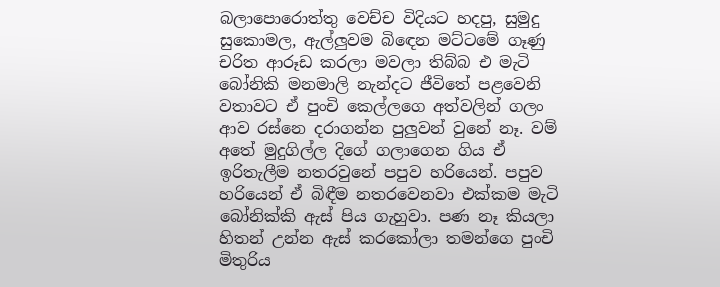බලාපොරොත්තු වෙච්ච විදියට හදපු, සුමුදු සුකොමල, ඇල්ලුවම බිඳෙන මට්ටමේ ගෑණු චරිත ආරූඩ කරලා මවලා තිබ්බ එ මැටි බෝනිකි මනමාලි නැන්දට ජීවිතේ පළවෙනි වතාවට ඒ පුංචි කෙල්ලගෙ අත්වලින් ගලං ආව රස්නෙ දරාගන්න පුලුවන් වුනේ නෑ. වම් අතේ මුදුගිල්ල දිගේ ගලාගෙන ගිය ඒ ඉරිතැලීම නතරවුනේ පපුව හරියෙන්. පපුව හරියෙන් ඒ බිඳීම නතරවෙනවා එක්කම මැටි බෝනික්කි ඇස් පිය ගැහුවා. පණ නෑ කියලා හිතන් උන්න ඇස් කරකෝලා තමන්ගෙ පුංචි මිතුරිය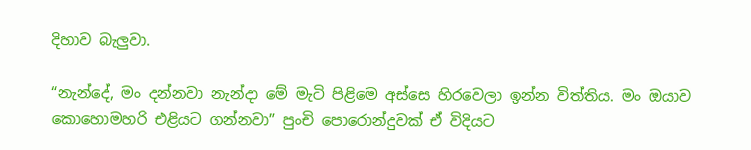දිහාව බැලුවා.

“නැන්දේ, මං දන්නවා නැන්දා මේ මැටි පිළිමෙ අස්සෙ හිරවෙලා ඉන්න විත්තිය. මං ඔයාව කොහොමහරි එළියට ගන්නවා” පුංචි පොරොන්දුවක් ඒ විදියට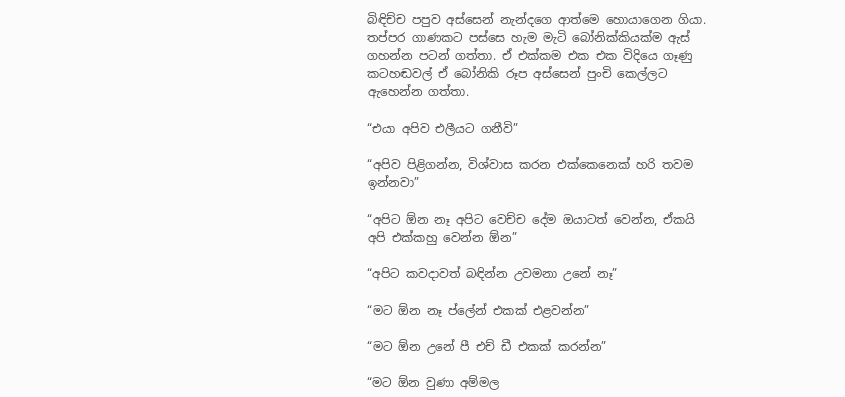බිඳිච්ච පපුව අස්සෙන් නැන්දගෙ ආත්මෙ හොයාගෙන ගියා. තප්පර ගාණකට පස්සෙ හැම මැටි බෝනික්කියක්ම ඇස් ගහන්න පටන් ගත්තා. ඒ එක්කම එක එක විදියෙ ගෑණු කටහඬවල් ඒ බෝනිකි රූප අස්සෙන් පුංචි කෙල්ලට ඇහෙන්න ගත්තා.

“එයා අපිව එලීයට ගනීවි”

“අපිව පිළිගන්න, විශ්වාස කරන එක්කෙනෙක් හරි තවම ඉන්නවා”

“අපිට ඕන නෑ අපිට වෙච්ච දේම ඔයාටත් වෙන්න, ඒකයි අපි එක්කහු වෙන්න ඕන”

“අපිට කවදාවත් බඳින්න උවමනා උනේ නෑ”

“මට ඕන නෑ ප්ලේන් එකක් එළවන්න”

“මට ඕන උනේ පී එච් ඩී එකක් කරන්න”

“මට ඕන වුණා අම්මල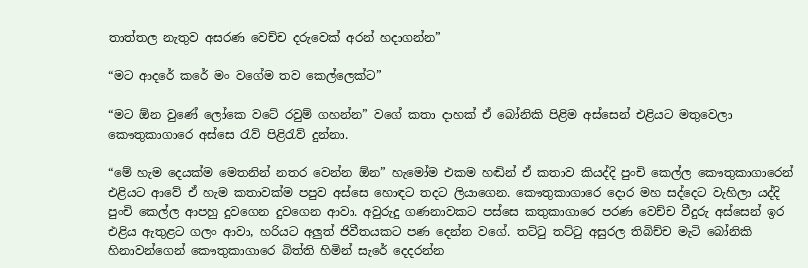තාත්තල නැතුව අසරණ වෙච්ච දරුවෙක් අරන් හදාගන්න”

“මට ආදරේ කරේ මං වගේම තව කෙල්ලෙක්ට”

“මට ඕන වුණේ ලෝකෙ වටේ රවුම් ගහන්න” වගේ කතා දාහක් ඒ බෝනිකි පිළිම අස්සෙන් එළියට මතුවෙලා කෞතුකාගාරෙ අස්සෙ රැව් පිළිරැව් දුන්නා.

“මේ හැම දෙයක්ම මෙතනින් නතර වෙන්න ඕන” හැමෝම එකම හඬින් ඒ කතාව කියද්දි පුංචි කෙල්ල කෞතුකාගාරෙන් එළියට ආවේ ඒ හැම කතාවක්ම පපුව අස්සෙ හොඳට තදට ලියාගෙන. කෞතුකාගාරෙ දොර මහ සද්දෙට වැහිලා යද්දි පුංචි කෙල්ල ආපහු දුවගෙන දුවගෙන ආවා. අවුරුදු ගණනාවකට පස්සෙ කතුකාගාරෙ පරණ වෙච්ච වීදුරු අස්සෙන් ඉර එළිය ඇතුළට ගලං ආවා, හරියට අලුත් ජිවීතයකට පණ දෙන්න වගේ. තට්ටු තට්ටු අසුරල තිබිච්ච මැටි බෝනිකි හිනාවන්ගෙන් කෞතුකාගාරෙ බිත්ති හිමින් සැරේ දෙදරන්න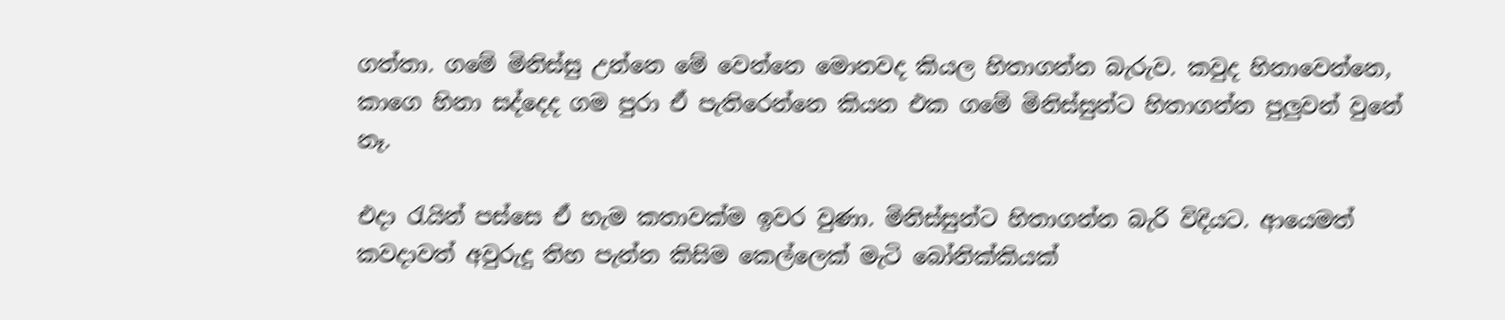ගත්තා. ගමේ මිනිස්සු උන්නෙ මේ වෙන්නෙ මොනවද කියල හිතාගන්න බැරුව. කවුද හිනාවෙන්නෙ, කාගෙ හිනා සද්දෙද ගම පුරා ඒ පැතිරෙන්නෙ කියන එක ගමේ මිනිස්සුන්ට හිතාගන්න පුලුවන් වුනේ නෑ.

එදා රැයින් පස්සෙ ඒ හැම කතාවක්ම ඉවර වුණා. මිනිස්සුන්ට හිතාගන්න බැරි විදියට. ආයෙමත් කවදාවත් අවුරුදු තිහ පැන්න කිසිම කෙල්ලෙක් මැටි බෝනික්කියක්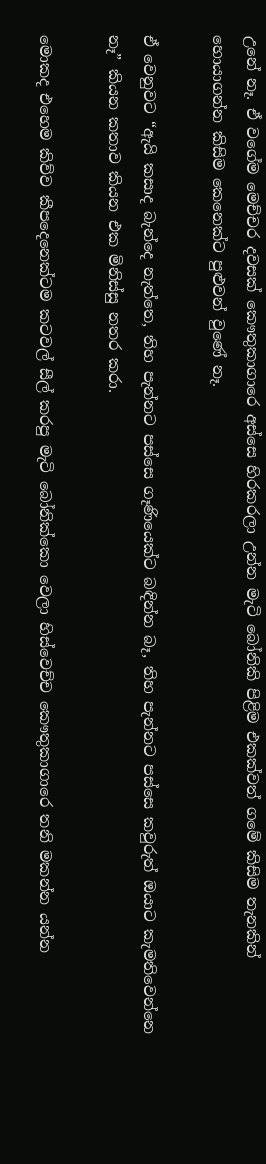උනේ නෑ. ඒ වගේම මෙච්චර දවසක් කෞතුකාගාරෙ අස්සෙ හිරකරලා උන්න මැටි බෝනිකි පිළිම එකක්වත් ගමේ කිසිම තැනකින් හොයාගන්න කිසිම කෙනෙක්ට පුළුවන් වුණේ නෑ.

ඒ වෙනුවට “ඇයි කසාද බැන්දෙ නැත්තෙ, තිහ පැන්නට පස්සෙ ගෑණියෙක්ට බඳින්න බෑ, තිහ පැන්නට පස්සෙ කවුරුත් ඔයාට කැමතිවෙන්නෙ නෑ” කියන කතාව කියන එක මිනිස්සු නතර කරා.

මොකද එහෙම කිව්ව කීපදෙනෙක්ටම කටවල් සීල් කරපු මැටි බෝනික්කො වෙලා හිස්වෙච්ච කෞතුකාගාරෙ තනි මකන්න යන්න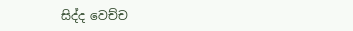සිද්ද වෙච්ච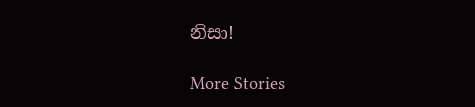නිසා!

More Stories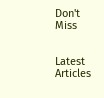Don't Miss


Latest Articles